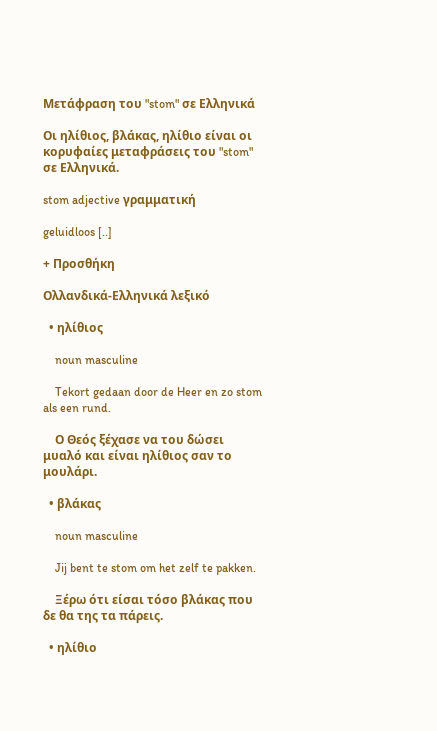Μετάφραση του "stom" σε Ελληνικά

Οι ηλίθιος, βλάκας, ηλίθιο είναι οι κορυφαίες μεταφράσεις του "stom" σε Ελληνικά.

stom adjective γραμματική

geluidloos [..]

+ Προσθήκη

Ολλανδικά-Ελληνικά λεξικό

  • ηλίθιος

    noun masculine

    Tekort gedaan door de Heer en zo stom als een rund.

    Ο Θεός ξέχασε να του δώσει μυαλό και είναι ηλίθιος σαν το μουλάρι.

  • βλάκας

    noun masculine

    Jij bent te stom om het zelf te pakken.

    Ξέρω ότι είσαι τόσο βλάκας που δε θα της τα πάρεις.

  • ηλίθιο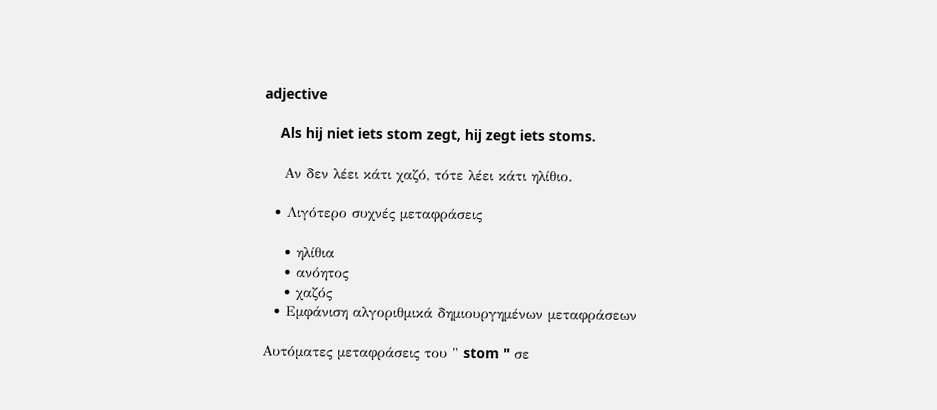adjective

    Als hij niet iets stom zegt, hij zegt iets stoms.

    Αν δεν λέει κάτι χαζό, τότε λέει κάτι ηλίθιο.

  • Λιγότερο συχνές μεταφράσεις

    • ηλίθια
    • ανόητος
    • χαζός
  • Εμφάνιση αλγοριθμικά δημιουργημένων μεταφράσεων

Αυτόματες μεταφράσεις του " stom " σε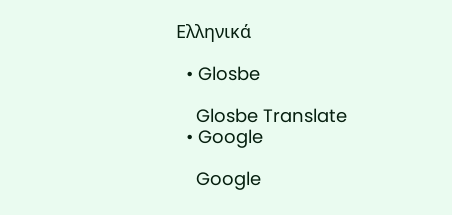Ελληνικά

  • Glosbe

    Glosbe Translate
  • Google

    Google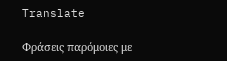Translate

Φράσεις παρόμοιες με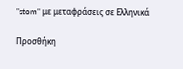"stom" με μεταφράσεις σε Ελληνικά

Προσθήκη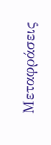Μεταφράσεις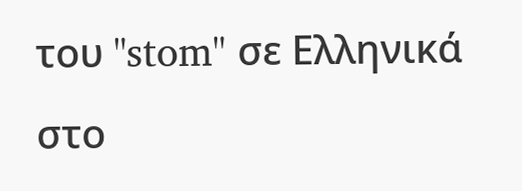του "stom" σε Ελληνικά στο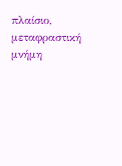πλαίσιο, μεταφραστική μνήμη